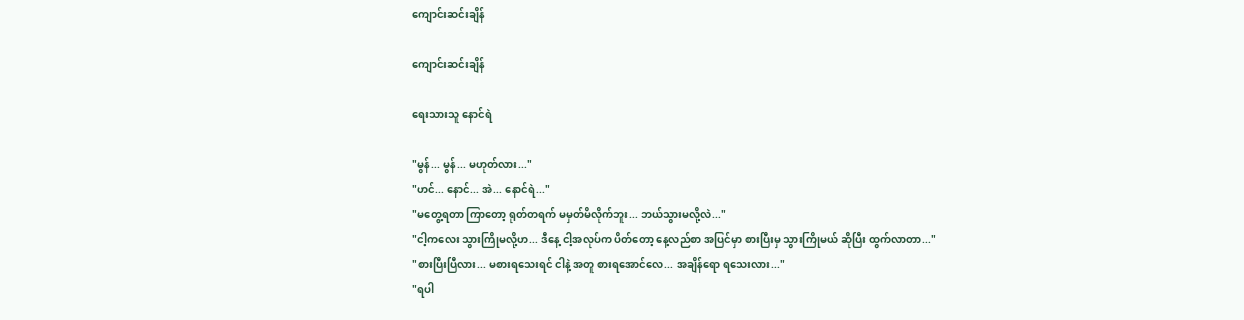ကျောင်းဆင်းချိန်

ကျောင်းဆင်းချိန်

ရေးသားသူ နောင်ရဲ

"မွန်... မွန်... မဟုတ်လား..."
"ဟင်... နောင်... အဲ... နောင်ရဲ..."
"မတွေ့ရတာ ကြာတော့ ရုတ်တရက် မမှတ်မိလိုက်ဘူး... ဘယ်သွားမလို့လဲ..."
"ငါ့ကလေး သွားကြိုမလို့ဟ... ဒီနေ့ ငါ့အလုပ်က ပိတ်တော့ နေ့လည်စာ အပြင်မှာ စားပြီးမှ သွားကြိုမယ် ဆိုပြီး ထွက်လာတာ..."
"စားပြီးပြီလား... မစားရသေးရင် ငါနဲ့ အတူ စားရအောင်လေ... အချိန်ရော ရသေးလား..."
"ရပါ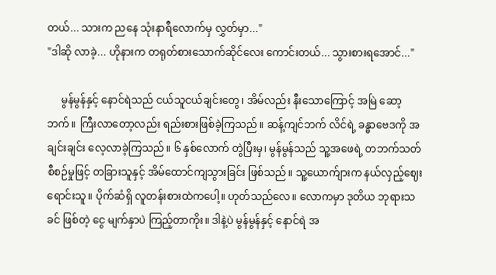တယ်... သားက ညနေ သုံးနာရီလောက်မှ လွှတ်မှာ..."
"ဒါဆို လာခဲ့... ဟိုနားက တရုတ်စားသောက်ဆိုင်လေး ကောင်းတယ်... သွားစားရအောင်..."

     မွန်မွန်နှင့် နောင်ရဲသည် ငယ်သူငယ်ချင်းတွေ၊ အိမ်လည်း နီးသောကြောင့် အမြဲ ဆော့ဘက်။ ကြီးလာတော့လည်း ရည်းစားဖြစ်ခဲ့ကြသည်။ ဆန့်ကျင်ဘက် လိင်ရဲ့ ခန္ဓာဗေဒကို အချင်းချင်း လေ့လာခဲ့ကြသည်။ ၆ နှစ်လောက် တွဲပြီးမှ၊ မွန်မွန်သည် သူ့အဖေရဲ့ တဘက်သတ်စီစဉ်မှုဖြင့် တခြားသူနှင့် အိမ်ထောင်ကျသွားခြင်း ဖြစ်သည်။ သူ့ယောက်ျားက နယ်လှည့်ဈေးရောင်းသူ။ ပိုက်ဆံရှိ လူတန်းစားထဲကပေါ့။ ဟုတ်သည်လေ။ လောကမှာ ဒုတိယ ဘုရားသခင် ဖြစ်တဲ့ ငွေ မျက်နှာပဲ ကြည့်တာကိုး။ ဒါနဲ့ပဲ မွန်မွန်နှင့် နောင်ရဲ အ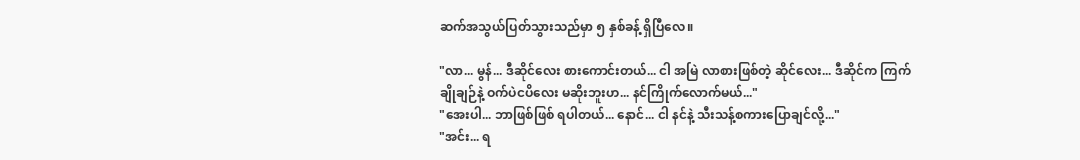ဆက်အသွယ်ပြတ်သွားသည်မှာ ၅ နှစ်ခန့် ရှိပြီလေ။

"လာ... မွန်... ဒီဆိုင်လေး စားကောင်းတယ်... ငါ အမြဲ လာစားဖြစ်တဲ့ ဆိုင်လေး... ဒီဆိုင်က ကြက်ချိုချဉ်နဲ့ ဝက်ပဲငပိလေး မဆိုးဘူးဟ... နင်ကြိုက်လောက်မယ်..."
"အေးပါ... ဘာဖြစ်ဖြစ် ရပါတယ်... နောင်... ငါ နင်နဲ့ သီးသန့်စကားပြောချင်လို့..."
"အင်း... ရ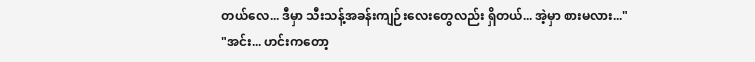တယ်လေ... ဒီမှာ သီးသန့်အခန်းကျဉ်းလေးတွေလည်း ရှိတယ်... အဲ့မှာ စားမလား..."
"အင်း... ဟင်းကတော့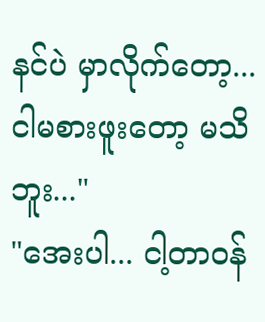နင်ပဲ မှာလိုက်တော့... ငါမစားဖူးတော့ မသိဘူး..."
"အေးပါ... ငါ့တာဝန်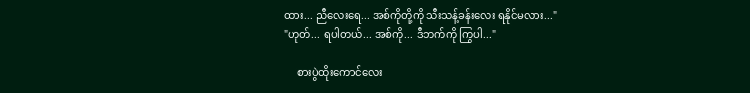ထား... ညီလေးရေ... အစ်ကိုတို့ကို သီးသန့်ခန်းလေး ရနိုင်မလား..."
"ဟုတ်... ရပါတယ်... အစ်ကို... ဒီဘက်ကို ကြွပါ..."

     စားပွဲထိုးကောင်လေး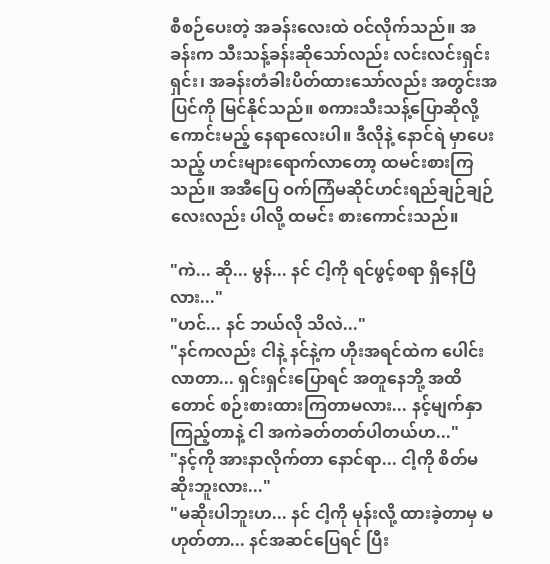စီစဉ်ပေးတဲ့ အခန်းလေးထဲ ဝင်လိုက်သည်။ အခန်းက သီးသန့်ခန်းဆိုသော်လည်း လင်းလင်းရှင်းရှင်း၊ အခန်းတံခါးပိတ်ထားသော်လည်း အတွင်းအပြင်ကို မြင်နိုင်သည်။ စကားသီးသန့်ပြောဆိုလို့ ကောင်းမည့် နေရာလေးပါ။ ဒီလိုနဲ့ နောင်ရဲ မှာပေးသည့် ဟင်းများရောက်လာတော့ ထမင်းစားကြသည်။ အအီပြေ ဝက်ကြံမဆိုင်ဟင်းရည်ချဉ်ချဉ်လေးလည်း ပါလို့ ထမင်း စားကောင်းသည်။

"ကဲ... ဆို... မွန်... နင် ငါ့ကို ရင်ဖွင့်စရာ ရှိနေပြီလား..."
"ဟင်... နင် ဘယ်လို သိလဲ..."
"နင်ကလည်း ငါနဲ့ နင်နဲ့က ဟိုးအရင်ထဲက ပေါင်းလာတာ... ရှင်းရှင်းပြောရင် အတူနေဘို့ အထိတောင် စဉ်းစားထားကြတာမလား... နင့်မျက်နှာကြည့်တာနဲ့ ငါ အကဲခတ်တတ်ပါတယ်ဟ..."
"နင့်ကို အားနာလိုက်တာ နောင်ရာ... ငါ့ကို စိတ်မဆိုးဘူးလား..."
"မဆိုးပါဘူးဟ... နင် ငါ့ကို မုန်းလို့ ထားခဲ့တာမှ မဟုတ်တာ... နင်အဆင်ပြေရင် ပြီး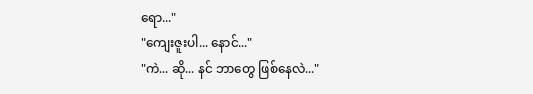ရော..."
"ကျေးဇူးပါ... နောင်..."
"ကဲ... ဆို... နင် ဘာတွေ ဖြစ်နေလဲ..."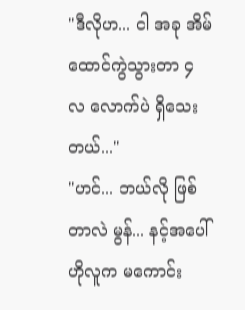"ဒီလိုဟ... ငါ အခု အိမ်ထောင်ကွဲသွားတာ ၄ လ လောက်ပဲ ရှိသေးတယ်..."
"ဟင်... ဘယ်လို ဖြစ်တာလဲ မွန်... နင့်အပေါ် ဟိုလူက မကောင်း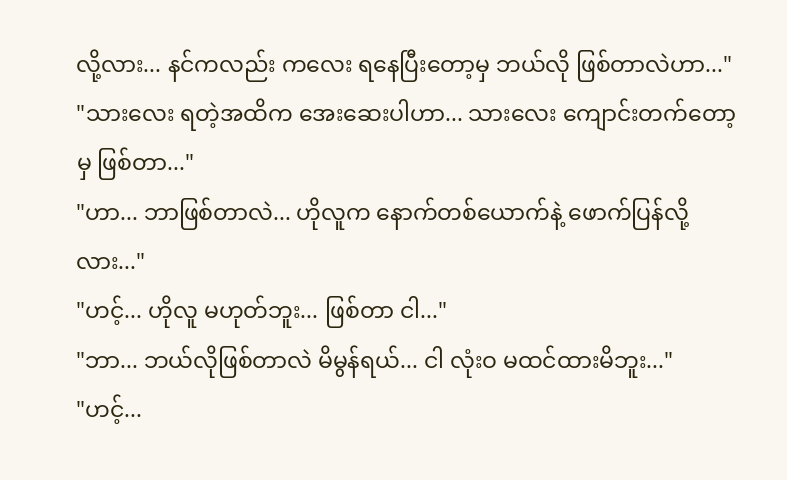လို့လား... နင်ကလည်း ကလေး ရနေပြီးတော့မှ ဘယ်လို ဖြစ်တာလဲဟာ..."
"သားလေး ရတဲ့အထိက အေးဆေးပါဟာ... သားလေး ကျောင်းတက်တော့မှ ဖြစ်တာ..."
"ဟာ... ဘာဖြစ်တာလဲ... ဟိုလူက နောက်တစ်ယောက်နဲ့ ဖောက်ပြန်လို့လား..."
"ဟင့်... ဟိုလူ မဟုတ်ဘူး... ဖြစ်တာ ငါ..."
"ဘာ... ဘယ်လိုဖြစ်တာလဲ မိမွန်ရယ်... ငါ လုံးဝ မထင်ထားမိဘူး..."
"ဟင့်...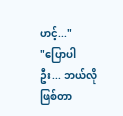ဟင့်..."
"ပြောပါဦး... ဘယ်လိုဖြစ်တာ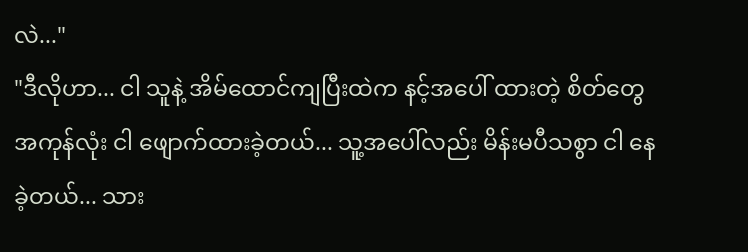လဲ..."
"ဒီလိုဟာ... ငါ သူနဲ့ အိမ်ထောင်ကျပြီးထဲက နင့်အပေါ် ထားတဲ့ စိတ်တွေ အကုန်လုံး ငါ ဖျောက်ထားခဲ့တယ်... သူ့အပေါ်လည်း မိန်းမပီသစွာ ငါ နေခဲ့တယ်... သား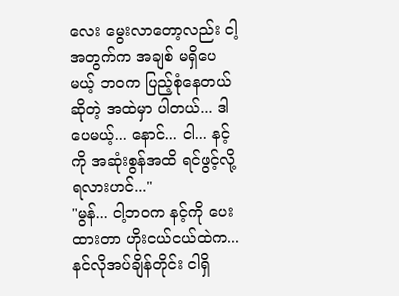လေး မွေးလာတော့လည်း ငါ့အတွက်က အချစ် မရှိပေမယ့် ဘဝက ပြည့်စုံနေတယ်ဆိုတဲ့ အထဲမှာ ပါတယ်... ဒါပေမယ့်... နောင်... ငါ... နင့်ကို အဆုံးစွန်အထိ ရင်ဖွင့်လို့ ရလားဟင်..."
"မွန်... ငါ့ဘဝက နင့်ကို ပေးထားတာ ဟိုးငယ်ငယ်ထဲက... နင်လိုအပ်ချိန်တိုင်း ငါရှိ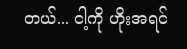တယ်... ငါ့ကို ဟိုးအရင်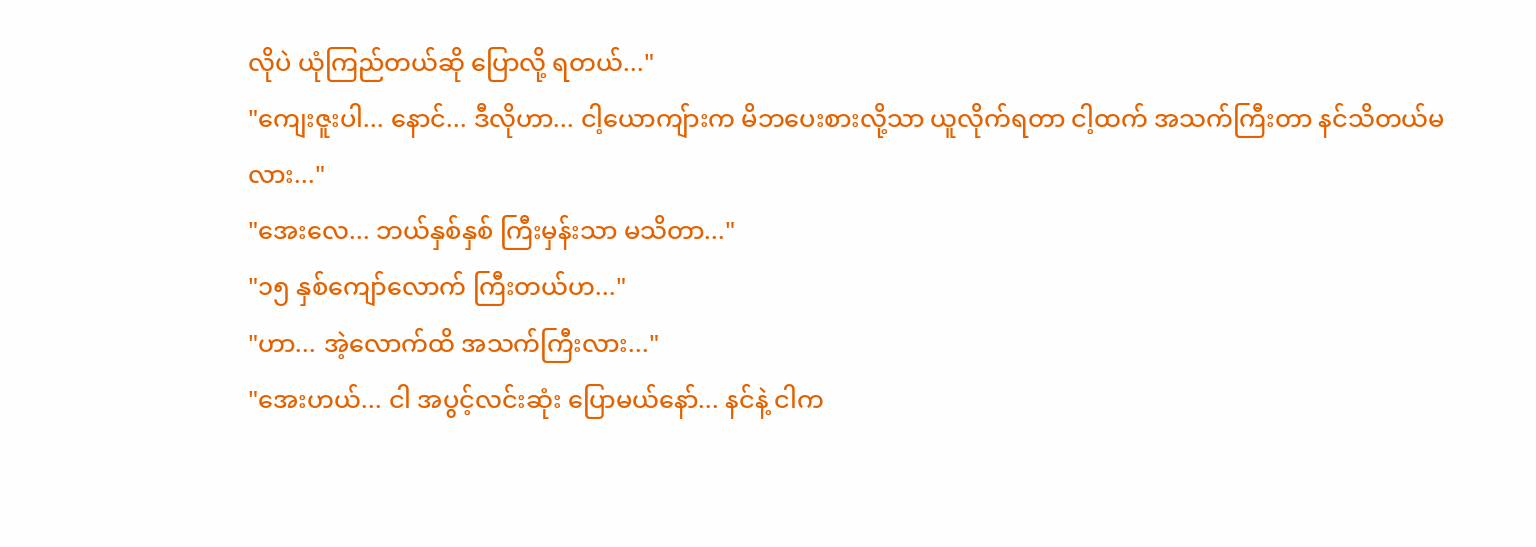လိုပဲ ယုံကြည်တယ်ဆို ပြောလို့ ရတယ်..."
"ကျေးဇူးပါ... နောင်... ဒီလိုဟာ... ငါ့ယောကျ်ားက မိဘပေးစားလို့သာ ယူလိုက်ရတာ ငါ့ထက် အသက်ကြီးတာ နင်သိတယ်မလား..."
"အေးလေ... ဘယ်နှစ်နှစ် ကြီးမှန်းသာ မသိတာ..."
"၁၅ နှစ်ကျော်လောက် ကြီးတယ်ဟ..."
"ဟာ... အဲ့လောက်ထိ အသက်ကြီးလား..."
"အေးဟယ်... ငါ အပွင့်လင်းဆုံး ပြောမယ်နော်... နင်နဲ့ ငါက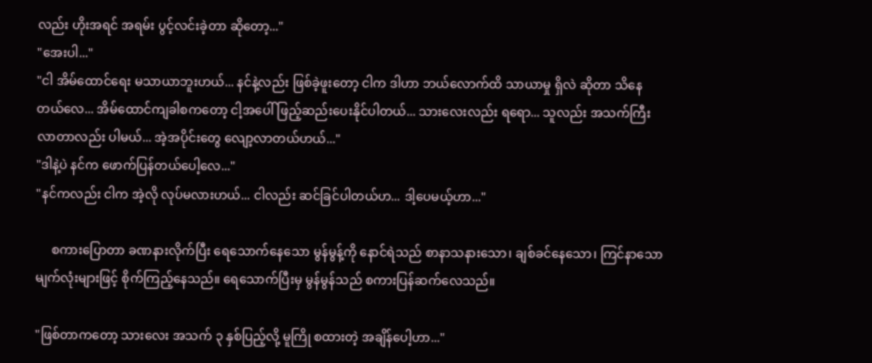လည်း ဟိုးအရင် အရမ်း ပွင့်လင်းခဲ့တာ ဆိုတော့..."
"အေးပါ..."
"ငါ အိမ်ထောင်ရေး မသာယာဘူးဟယ်... နင်နဲ့လည်း ဖြစ်ခဲ့ဖူးတော့ ငါက ဒါဟာ ဘယ်လောက်ထိ သာယာမှု ရှိလဲ ဆိုတာ သိနေတယ်လေ... အိမ်ထောင်ကျခါစကတော့ ငါ့အပေါ် ဖြည့်ဆည်းပေးနိုင်ပါတယ်... သားလေးလည်း ရရော... သူလည်း အသက်ကြီးလာတာလည်း ပါမယ်... အဲ့အပိုင်းတွေ လျော့လာတယ်ဟယ်..."
"ဒါနဲ့ပဲ နင်က ဖောက်ပြန်တယ်ပေါ့လေ..."
"နင်ကလည်း ငါက အဲ့လို လုပ်မလားဟယ်... ငါလည်း ဆင်ခြင်ပါတယ်ဟ... ဒါ့ပေမယ့်ဟာ..."

     စကားပြောတာ ခဏနားလိုက်ပြီး ရေသောက်နေသော မွန်မွန့်ကို နောင်ရဲသည် စာနာသနားသော၊ ချစ်ခင်နေသော၊ ကြင်နာသော မျက်လုံးများဖြင့် စိုက်ကြည့်နေသည်။ ရေသောက်ပြီးမှ မွန်မွန်သည် စကားပြန်ဆက်လေသည်။

"ဖြစ်တာကတော့ သားလေး အသက် ၃ နှစ်ပြည့်လို့ မူကြို စထားတဲ့ အချိန်ပေါ့ဟာ..."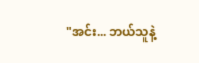"အင်း... ဘယ်သူနဲ့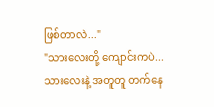ဖြစ်တာလဲ..."
"သားလေးတို့ ကျောင်းကပဲ... သားလေးနဲ့ အတူတူ တက်နေ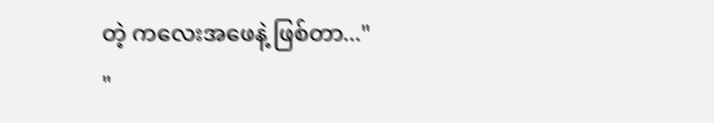တဲ့ ကလေးအဖေနဲ့ ဖြစ်တာ..."
"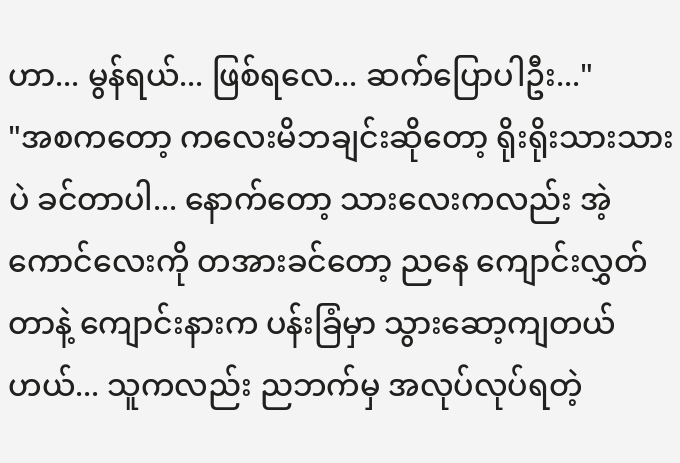ဟာ... မွန်ရယ်... ဖြစ်ရလေ... ဆက်ပြောပါဦး..."
"အစကတော့ ကလေးမိဘချင်းဆိုတော့ ရိုးရိုးသားသားပဲ ခင်တာပါ... နောက်တော့ သားလေးကလည်း အဲ့ကောင်လေးကို တအားခင်တော့ ညနေ ကျောင်းလွှတ်တာနဲ့ ကျောင်းနားက ပန်းခြံမှာ သွားဆော့ကျတယ်ဟယ်... သူကလည်း ညဘက်မှ အလုပ်လုပ်ရတဲ့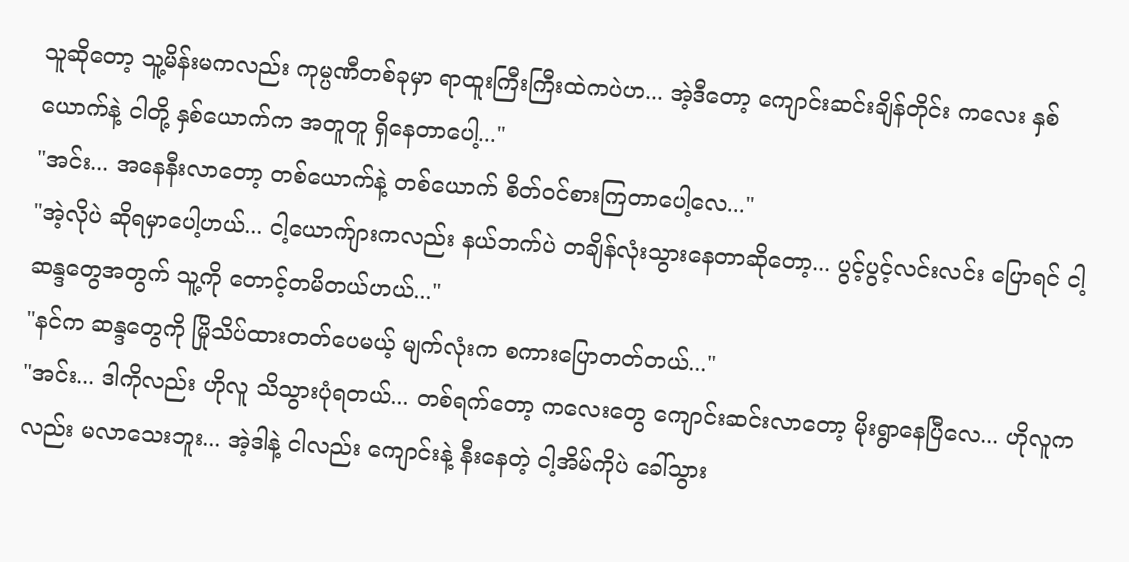သူဆိုတော့ သူ့မိန်းမကလည်း ကုမ္ပဏီတစ်ခုမှာ ရာထူးကြီးကြီးထဲကပဲဟ... အဲ့ဒီတော့ ကျောင်းဆင်းချိန်တိုင်း ကလေး နှစ်ယောက်နဲ့ ငါတို့ နှစ်ယောက်က အတူတူ ရှိနေတာပေါ့..."
"အင်း... အနေနီးလာတော့ တစ်ယောက်နဲ့ တစ်ယောက် စိတ်ဝင်စားကြတာပေါ့လေ..."
"အဲ့လိုပဲ ဆိုရမှာပေါ့ဟယ်... ငါ့ယောက်ျားကလည်း နယ်ဘက်ပဲ တချိန်လုံးသွားနေတာဆိုတော့... ပွင့်ပွင့်လင်းလင်း ပြောရင် ငါ့ဆန္ဒတွေအတွက် သူ့ကို တောင့်တမိတယ်ဟယ်..."
"နင်က ဆန္ဒတွေကို မြိုသိပ်ထားတတ်ပေမယ့် မျက်လုံးက စကားပြောတတ်တယ်..."
"အင်း... ဒါကိုလည်း ဟိုလူ သိသွားပုံရတယ်... တစ်ရက်တော့ ကလေးတွေ ကျောင်းဆင်းလာတော့ မိုးရွာနေပြီလေ... ဟိုလူကလည်း မလာသေးဘူး... အဲ့ဒါနဲ့ ငါလည်း ကျောင်းနဲ့ နီးနေတဲ့ ငါ့အိမ်ကိုပဲ ခေါ်သွား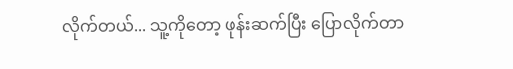လိုက်တယ်... သူ့ကိုတော့ ဖုန်းဆက်ပြီး ပြောလိုက်တာ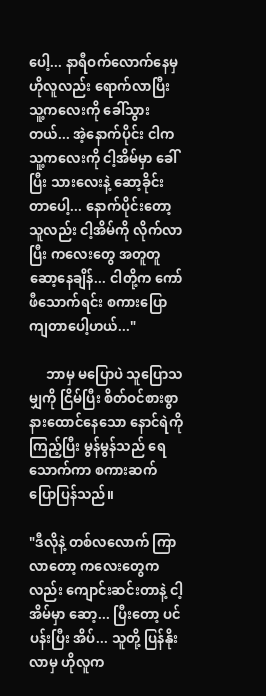ပေါ့... နာရီဝက်လောက်နေမှ ဟိုလူလည်း ရောက်လာပြီး သူ့ကလေးကို ခေါ်သွားတယ်... အဲ့နောက်ပိုင်း ငါက သူ့ကလေးကို ငါ့အိမ်မှာ ခေါ်ပြီး သားလေးနဲ့ ဆော့ခိုင်းတာပေါ့... နောက်ပိုင်းတော့ သူလည်း ငါ့အိမ်ကို လိုက်လာပြီး ကလေးတွေ အတူတူ ဆော့နေချိန်... ငါတို့က ကော်ဖီသောက်ရင်း စကားပြောကျတာပေါ့ဟယ်..."

     ဘာမှ မပြောပဲ သူပြောသမျှကို ငြိမ်ပြီး စိတ်ဝင်စားစွာ နားထောင်နေသော နောင်ရဲကို ကြည့်ပြီး မွန်မွန်သည် ရေသောက်ကာ စကားဆက်ပြောပြန်သည်။

"ဒီလိုနဲ့ တစ်လလောက် ကြာလာတော့ ကလေးတွေကလည်း ကျောင်းဆင်းတာနဲ့ ငါ့အိမ်မှာ ဆော့... ပြီးတော့ ပင်ပန်းပြီး အိပ်... သူတို့ ပြန်နိုးလာမှ ဟိုလူက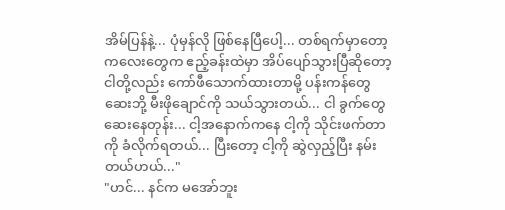အိမ်ပြန်နဲ့... ပုံမှန်လို ဖြစ်နေပြီပေါ့... တစ်ရက်မှာတော့ ကလေးတွေက ဧည့်ခန်းထဲမှာ အိပ်ပျော်သွားပြီဆိုတော့ ငါတို့လည်း ကော်ဖီသောက်ထားတာမို့ ပန်းကန်တွေ ဆေးဘို့ မီးဖိုချောင်ကို သယ်သွားတယ်... ငါ ခွက်တွေ ဆေးနေတုန်း... ငါ့အနောက်ကနေ ငါ့ကို သိုင်းဖက်တာကို ခံလိုက်ရတယ်... ပြီးတော့ ငါ့ကို ဆွဲလှည့်ပြီး နမ်းတယ်ဟယ်..."
"ဟင်... နင်က မအော်ဘူး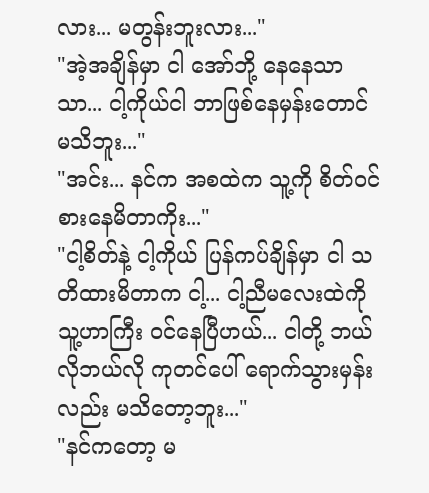လား... မတွန်းဘူးလား..."
"အဲ့အချိန်မှာ ငါ အော်ဘို့ နေနေသာသာ... ငါ့ကိုယ်ငါ ဘာဖြစ်နေမှန်းတောင် မသိဘူး..."
"အင်း... နင်က အစထဲက သူ့ကို စိတ်ဝင်စားနေမိတာကိုး..."
"ငါ့စိတ်နဲ့ ငါ့ကိုယ် ပြန်ကပ်ချိန်မှာ ငါ သတိထားမိတာက ငါ့... ငါ့ညီမလေးထဲကို သူ့ဟာကြီး ဝင်နေပြီဟယ်... ငါတို့ ဘယ်လိုဘယ်လို ကုတင်ပေါ် ရောက်သွားမှန်းလည်း မသိတော့ဘူး..."
"နင်ကတော့ မ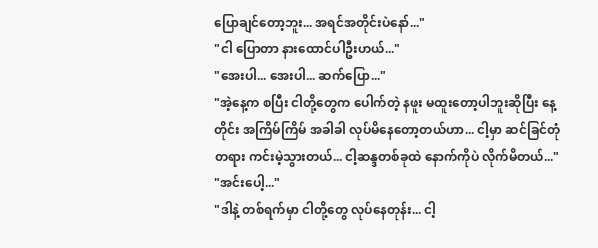ပြောချင်တော့ဘူး... အရင်အတိုင်းပဲနော်..."
"ငါ ပြောတာ နားထောင်ပါဦးဟယ်..."
"အေးပါ... အေးပါ... ဆက်ပြော..."
"အဲ့နေ့က စပြီး ငါတို့တွေက ပေါက်တဲ့ နဖူး မထူးတော့ပါဘူးဆိုပြီး နေ့တိုင်း အကြိမ်ကြိမ် အခါခါ လုပ်မိနေတော့တယ်ဟာ... ငါ့မှာ ဆင်ခြင်တုံတရား ကင်းမဲ့သွားတယ်... ငါ့ဆန္ဒတစ်ခုထဲ နောက်ကိုပဲ လိုက်မိတယ်..."
"အင်းပေါ့..."
"ဒါနဲ့ တစ်ရက်မှာ ငါတို့တွေ လုပ်နေတုန်း... ငါ့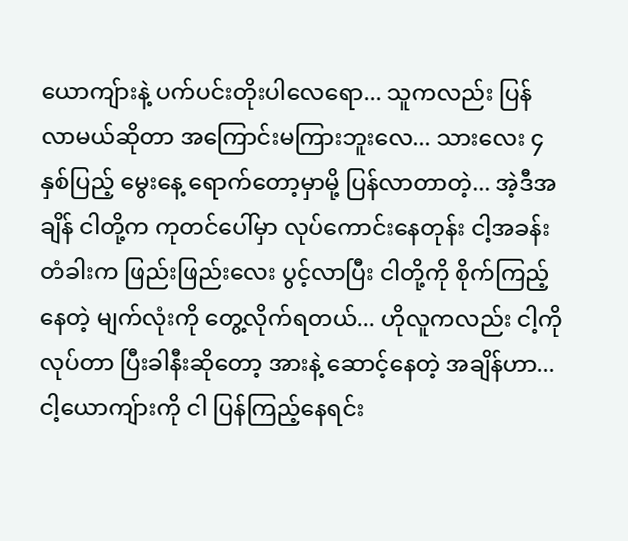ယောကျ်ားနဲ့ ပက်ပင်းတိုးပါလေရော... သူကလည်း ပြန်လာမယ်ဆိုတာ အကြောင်းမကြားဘူးလေ... သားလေး ၄ နှစ်ပြည့် မွေးနေ့ ရောက်တော့မှာမို့ ပြန်လာတာတဲ့... အဲ့ဒီအချိန် ငါတို့က ကုတင်ပေါ်မှာ လုပ်ကောင်းနေတုန်း ငါ့အခန်းတံခါးက ဖြည်းဖြည်းလေး ပွင့်လာပြီး ငါတို့ကို စိုက်ကြည့်နေတဲ့ မျက်လုံးကို တွေ့လိုက်ရတယ်... ဟိုလူကလည်း ငါ့ကို လုပ်တာ ပြီးခါနီးဆိုတော့ အားနဲ့ ဆောင့်နေတဲ့ အချိန်ဟာ... ငါ့ယောကျ်ားကို ငါ ပြန်ကြည့်နေရင်း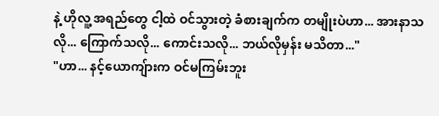နဲ့ ဟိုလူ့ အရည်တွေ ငါ့ထဲ ဝင်သွားတဲ့ ခံစားချက်က တမျိုးပဲဟာ... အားနာသလို... ကြောက်သလို... ကောင်းသလို... ဘယ်လိုမှန်း မသိတာ..."
"ဟာ... နင့်ယောကျ်ားက ဝင်မကြမ်းဘူး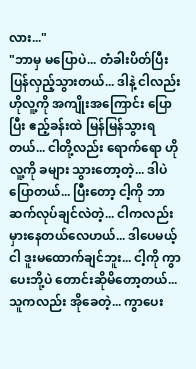လား..."
"ဘာမှ မပြောပဲ... တံခါးပိတ်ပြီး ပြန်လှည့်သွားတယ်... ဒါနဲ့ ငါလည်း ဟိုလူ့ကို အကျိုးအကြောင်း ပြောပြီး ဧည့်ခန်းထဲ မြန်မြန်သွားရတယ်... ငါတို့လည်း ရောက်ရော ဟိုလူ့ကို ခများ သွားတော့တဲ့... ဒါပဲ ပြောတယ်... ပြီးတော့ ငါ့ကို ဘာဆက်လုပ်ချင်လဲတဲ့... ငါကလည်း မှားနေတယ်လေဟယ်... ဒါပေမယ့် ငါ ဒူးမထောက်ချင်ဘူး... ငါ့ကို ကွာပေးဘို့ပဲ တောင်းဆိုမိတော့တယ်... သူကလည်း အိုခေတဲ့... ကွာပေး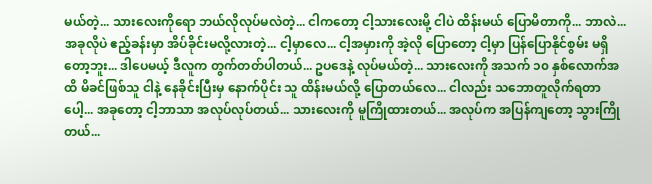မယ်တဲ့... သားလေးကိုရော ဘယ်လိုလုပ်မလဲတဲ့... ငါကတော့ ငါ့သားလေးမို့ ငါပဲ ထိန်းမယ် ပြောမိတာကို... ဘာလဲ... အခုလိုပဲ ဧည့်ခန်းမှာ အိပ်ခိုင်းမလို့လားတဲ့... ငါ့မှာလေ... ငါ့အမှားကို အဲ့လို ပြောတော့ ငါ့မှာ ပြန်ပြောနိုင်စွမ်း မရှိတော့ဘူး... ဒါပေမယ့် ဒီလူက တွက်တတ်ပါတယ်... ဥပဒေနဲ့ လုပ်မယ်တဲ့... သားလေးကို အသက် ၁၀ နှစ်လောက်အထိ မိခင်ဖြစ်သူ ငါနဲ့ နေခိုင်းပြီးမှ နောက်ပိုင်း သူ ထိန်းမယ်လို့ ပြောတယ်လေ... ငါလည်း သဘောတူလိုက်ရတာပေါ့... အခုတော့ ငါ့ဘာသာ အလုပ်လုပ်တယ်... သားလေးကို မူကြိုထားတယ်... အလုပ်က အပြန်ကျတော့ သွားကြိုတယ်...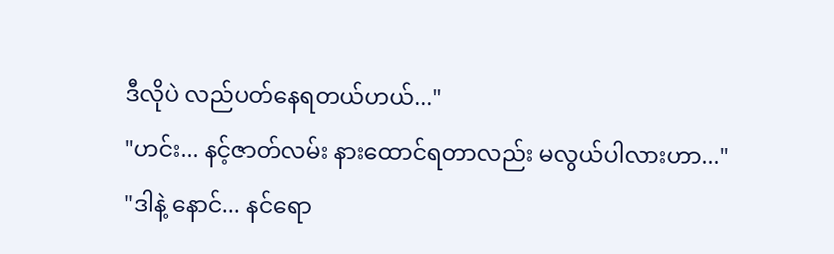ဒီလိုပဲ လည်ပတ်နေရတယ်ဟယ်..."
"ဟင်း... နင့်ဇာတ်လမ်း နားထောင်ရတာလည်း မလွယ်ပါလားဟာ..."
"ဒါနဲ့ နောင်... နင်ရော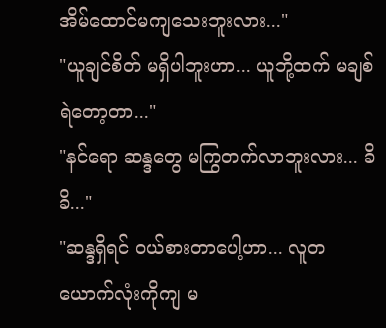အိမ်ထောင်မကျသေးဘူးလား..."
"ယူချင်စိတ် မရှိပါဘူးဟာ... ယူဘို့ထက် မချစ်ရဲတော့တာ..."
"နင်ရော ဆန္ဒတွေ မကြွတက်လာဘူးလား... ခိခိ..."
"ဆန္ဒရှိရင် ဝယ်စားတာပေါ့ဟာ... လူတယောက်လုံးကိုကျ မ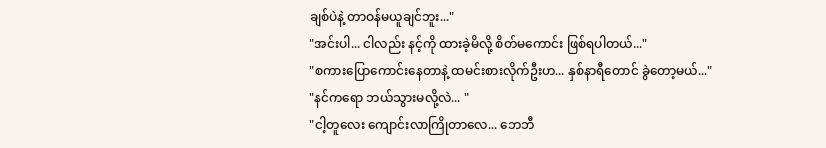ချစ်ပဲနဲ့ တာဝန်မယူချင်ဘူး..."
"အင်းပါ... ငါလည်း နင့်ကို ထားခဲ့မိလို့ စိတ်မကောင်း ဖြစ်ရပါတယ်..."
"စကားပြောကောင်းနေတာနဲ့ ထမင်းစားလိုက်ဦးဟ... နှစ်နာရီတောင် ခွဲတော့မယ်..."
"နင်ကရော ဘယ်သွားမလို့လဲ... "
"ငါ့တူလေး ကျောင်းလာကြိုတာလေ... ဘေဘီ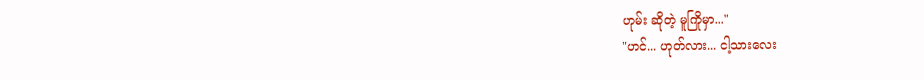ဟုမ်း ဆိုတဲ့ မူကြိုမှာ..."
"ဟင်... ဟုတ်လား... ငါ့သားလေး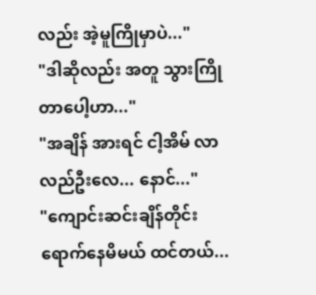လည်း အဲ့မူကြိုမှာပဲ..."
"ဒါဆိုလည်း အတူ သွားကြိုတာပေါ့ဟာ..."
"အချိန် အားရင် ငါ့အိမ် လာလည်ဦးလေ... နောင်..."
"ကျောင်းဆင်းချိန်တိုင်း ရောက်နေမိမယ် ထင်တယ်...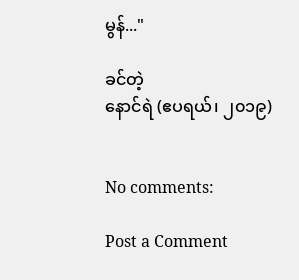မွန်..."

ခင်တဲ့
နောင်ရဲ (ဧပရယ်၊ ၂၀၁၉)


No comments:

Post a Comment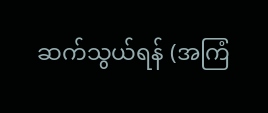ဆက်သွယ်ရန် (အကြံ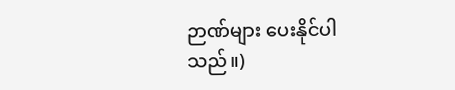ဉာဏ်များ ပေးနိုင်ပါသည်။)